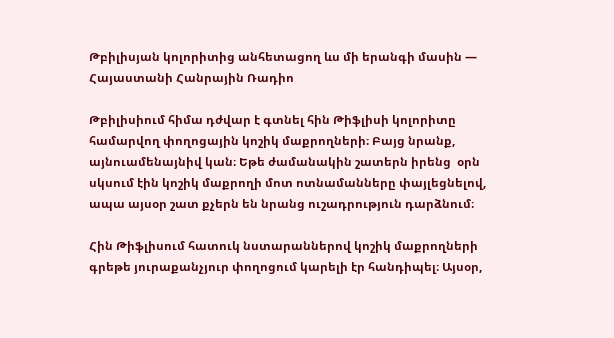Թբիլիսյան կոլորիտից անհետացող ևս մի երանգի մասին — Հայաստանի Հանրային Ռադիո

Թբիլիսիում հիմա դժվար է գտնել հին Թիֆլիսի կոլորիտը համարվող փողոցային կոշիկ մաքրողների։ Բայց նրանք, այնուամենայնիվ կան։ Եթե ժամանակին շատերն իրենց  օրն սկսում էին կոշիկ մաքրողի մոտ ոտնամանները փայլեցնելով, ապա այսօր շատ քչերն են նրանց ուշադրություն դարձնում։

Հին Թիֆլիսում հատուկ նստարաններով կոշիկ մաքրողների գրեթե յուրաքանչյուր փողոցում կարելի էր հանդիպել։ Այսօր,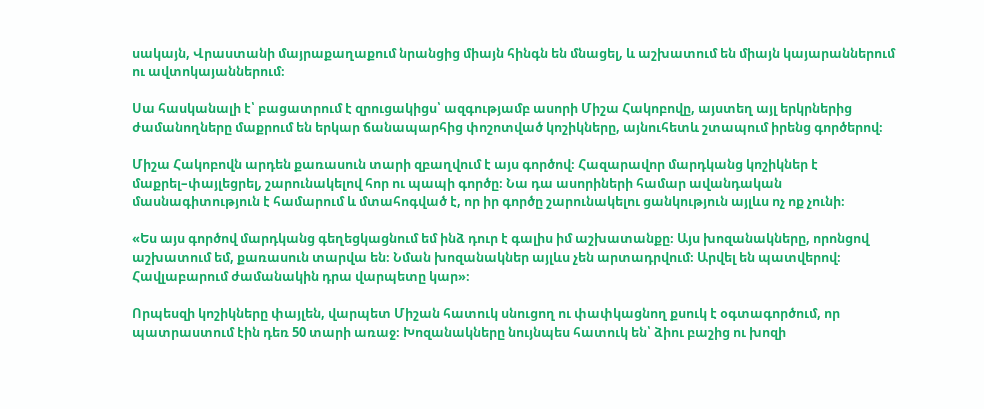սակայն, Վրաստանի մայրաքաղաքում նրանցից միայն հինգն են մնացել, և աշխատում են միայն կայարաններում ու ավտոկայաններում։

Սա հասկանալի է՝ բացատրում է զրուցակիցս՝ ազգությամբ ասորի Միշա Հակոբովը, այստեղ այլ երկրներից ժամանողները մաքրում են երկար ճանապարհից փոշոտված կոշիկները, այնուհետև շտապում իրենց գործերով։

Միշա Հակոբովն արդեն քառասուն տարի զբաղվում է այս գործով։ Հազարավոր մարդկանց կոշիկներ է մաքրել–փայլեցրել, շարունակելով հոր ու պապի գործը։ Նա դա ասորիների համար ավանդական մասնագիտություն է համարում և մտահոգված է, որ իր գործը շարունակելու ցանկություն այլևս ոչ ոք չունի։

«Ես այս գործով մարդկանց գեղեցկացնում եմ ինձ դուր է գալիս իմ աշխատանքը։ Այս խոզանակները, որոնցով աշխատում եմ, քառասուն տարվա են։ Նման խոզանակներ այլևս չեն արտադրվում։ Արվել են պատվերով։ Հավլաբարում ժամանակին դրա վարպետը կար»։

Որպեսզի կոշիկները փայլեն, վարպետ Միշան հատուկ սնուցող ու փափկացնող քսուկ է օգտագործում, որ պատրաստում էին դեռ 50 տարի առաջ։ Խոզանակները նույնպես հատուկ են՝ ձիու բաշից ու խոզի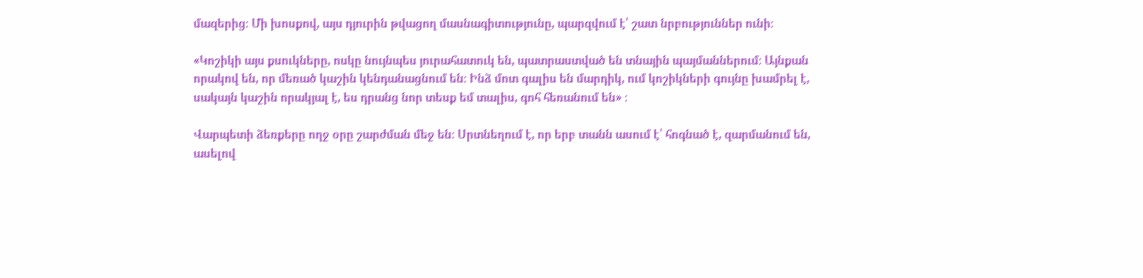մազերից։ Մի խոսքով, այս դյուրին թվացող մասնագիտությունը, պարզվում է՝ շատ նրբություններ ունի։

«Կոշիկի այս քսուկները, ոսկը նույնպես յուրահատուկ են, պատրաստված են տնային պայմաններում։ Այնքան որակով են, որ մեռած կաշին կենդանացնում են։ Ինձ մոտ գալիս են մարդիկ, ում կոշիկների գույնը խամրել է, սակայն կաշին որակյալ է, ես դրանց նոր տեսք եմ տալիս, գոհ հեռանում են» ։

Վարպետի ձեռքերը ողջ օրը շարժման մեջ են։ Սրտնեղում է, որ երբ տանն ասում է՝ հոգնած է, զարմանում են, ասելով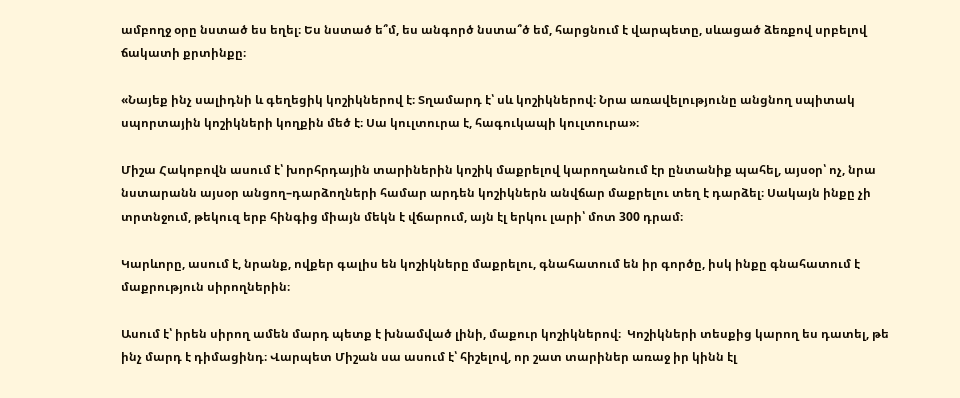ամբողջ օրը նստած ես եղել։ Ես նստած ե՞մ, ես անգործ նստա՞ծ եմ, հարցնում է վարպետը, սևացած ձեռքով սրբելով ճակատի քրտինքը։

«Նայեք ինչ սալիդնի և գեղեցիկ կոշիկներով է։ Տղամարդ է՝ սև կոշիկներով։ Նրա առավելությունը անցնող սպիտակ սպորտային կոշիկների կողքին մեծ է։ Սա կուլտուրա է, հագուկապի կուլտուրա»։

Միշա Հակոբովն ասում է՝ խորհրդային տարիներին կոշիկ մաքրելով կարողանում էր ընտանիք պահել, այսօր՝ ոչ, նրա նստարանն այսօր անցող–դարձողների համար արդեն կոշիկներն անվճար մաքրելու տեղ է դարձել։ Սակայն ինքը չի տրտնջում, թեկուզ երբ հինգից միայն մեկն է վճարում, այն էլ երկու լարի՝ մոտ 300 դրամ։

Կարևորը, ասում է, նրանք, ովքեր գալիս են կոշիկները մաքրելու, գնահատում են իր գործը, իսկ ինքը գնահատում է մաքրություն սիրողներին։

Ասում է՝ իրեն սիրող ամեն մարդ պետք է խնամված լինի, մաքուր կոշիկներով։  Կոշիկների տեսքից կարող ես դատել, թե ինչ մարդ է դիմացինդ։ Վարպետ Միշան սա ասում է՝ հիշելով, որ շատ տարիներ առաջ իր կինն էլ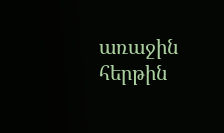առաջին հերթին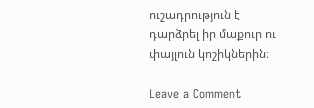ուշադրություն է դարձրել իր մաքուր ու փայլուն կոշիկներին։

Leave a Comment